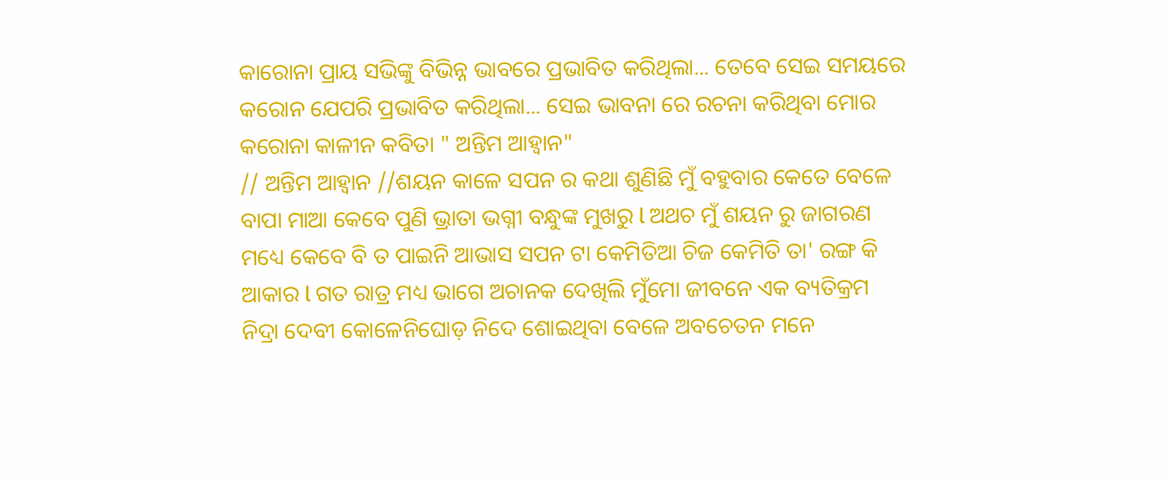କାରୋନା ପ୍ରାୟ ସଭିଙ୍କୁ ବିଭିନ୍ନ ଭାବରେ ପ୍ରଭାବିତ କରିଥିଲା... ତେବେ ସେଇ ସମୟରେ କରୋନ ଯେପରି ପ୍ରଭାବିତ କରିଥିଲା... ସେଇ ଭାବନା ରେ ରଚନା କରିଥିବା ମୋର କରୋନା କାଳୀନ କବିତା " ଅନ୍ତିମ ଆହ୍ବାନ"
// ଅନ୍ତିମ ଆହ୍ୱାନ //ଶୟନ କାଳେ ସପନ ର କଥା ଶୁଣିଛି ମୁଁ ବହୁବାର କେତେ ବେଳେ ବାପା ମାଆ କେବେ ପୁଣି ଭ୍ରାତା ଭଗ୍ନୀ ବନ୍ଧୁଙ୍କ ମୁଖରୁ l ଅଥଚ ମୁଁ ଶୟନ ରୁ ଜାଗରଣ ମଧ୍ୟେ କେବେ ବି ତ ପାଇନି ଆଭାସ ସପନ ଟା କେମିତିଆ ଚିଜ କେମିତି ତା' ରଙ୍ଗ କି ଆକାର l ଗତ ରାତ୍ର ମଧ୍ୟ ଭାଗେ ଅଚାନକ ଦେଖିଲି ମୁଁମୋ ଜୀବନେ ଏକ ବ୍ୟତିକ୍ରମ ନିଦ୍ରା ଦେବୀ କୋଳେନିଘୋଡ଼ ନିଦେ ଶୋଇଥିବା ବେଳେ ଅବଚେତନ ମନେ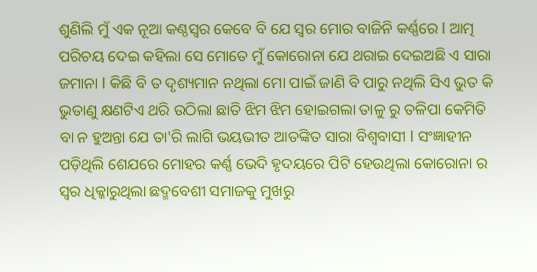ଶୁଣିଲି ମୁଁ ଏକ ନୂଆ କଣ୍ଠସ୍ୱର କେବେ ବି ଯେ ସ୍ୱର ମୋର ବାଜିନି କର୍ଣ୍ଣରେ l ଆତ୍ମ ପରିଚୟ ଦେଇ କହିଲା ସେ ମୋତେ ମୁଁ କୋରୋନା ଯେ ଥରାଇ ଦେଇଅଛି ଏ ସାରା ଜମାନା l କିଛି ବି ତ ଦୃଶ୍ୟମାନ ନଥିଲା ମୋ ପାଇଁ ଜାଣି ବି ପାରୁ ନଥିଲି ସିଏ ଭୁତ କି ଭୁତାଣୁ କ୍ଷଣଟିଏ ଥରି ଉଠିଲା ଛାତି ଝିମ ଝିମ ହୋଇଗଲା ତାଳୁ ରୁ ତଳିପା କେମିତି ବା ନ ହୁଅନ୍ତା ଯେ ତା'ରି ଲାଗି ଭୟଭୀତ ଆତଙ୍କିତ ସାରା ବିଶ୍ୱବାସୀ l ସଂଜ୍ଞାହୀନ ପଡ଼ିଥିଲି ଶେଯରେ ମୋହର କର୍ଣ୍ଣ ଭେଦି ହୃଦୟରେ ପିଟି ହେଉଥିଲା କୋରୋନା ର ସ୍ୱର ଧିକ୍କାରୁଥିଲା ଛଦ୍ମବେଶୀ ସମାଜକୁ ମୁଖରୁ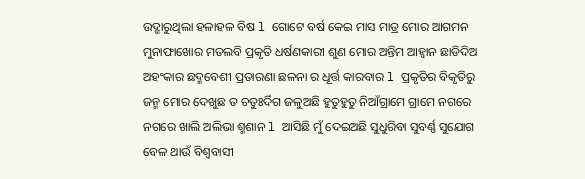ଉଦ୍ଗାରୁଥିଲା ହଳାହଳ ବିଷ l ଗୋଟେ ବର୍ଷ କେଇ ମାସ ମାତ୍ର ମୋର ଆଗମନ ମୁନାଫାଖୋର ମତଲବି ପ୍ରକୃତି ଧର୍ଷଣକାରୀ ଶୁଣ ମୋର ଅନ୍ତିମ ଆହ୍ୱାନ ଛାଡିଦିଅ ଅହଂକାର ଛଦ୍ମବେଶୀ ପ୍ରତାରଣା ଛଳନା ର ଧୂର୍ତ୍ତ କାରବାର l ପ୍ରକୃତିର ବିକୃତିରୁ ଜନ୍ମ ମୋର ଦେଖୁଛ ତ ଚତୁଃର୍ଦିଗ ଜଳୁଅଛି ହୁତୁହୁତୁ ନିଆଁଗ୍ରାମେ ଗ୍ରାମେ ନଗରେ ନଗରେ ଖାଲି ଅଲିଭା ଶ୍ମଶାନ l ଆସିଛି ମୁଁ ଦେଇଅଛି ସୁଧୁରିବା ସୁବର୍ଣ୍ଣ ସୁଯୋଗ ବେଳ ଥାଉଁ ବିଶ୍ୱବାସୀ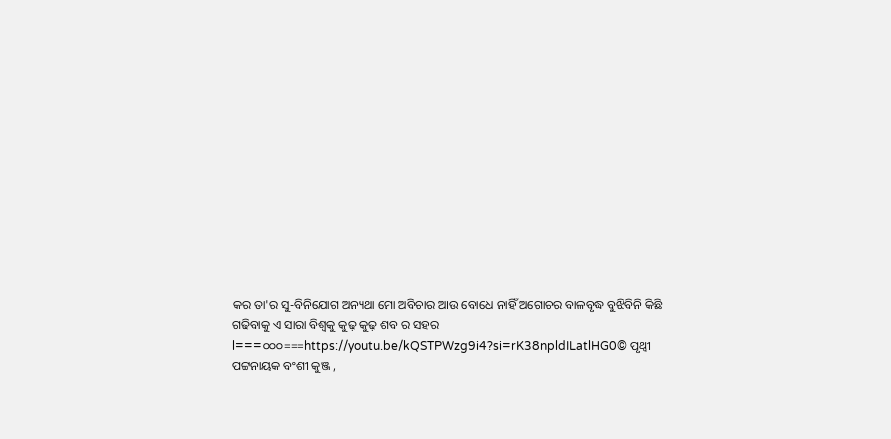କର ତା'ର ସୁ-ବିନିଯୋଗ ଅନ୍ୟଥା ମୋ ଅବିଚାର ଆଉ ବୋଧେ ନାହିଁ ଅଗୋଚର ବାଳବୃଦ୍ଧ ବୁଝିବିନି କିଛି ଗଢିବାକୁ ଏ ସାରା ବିଶ୍ୱକୁ କୁଢ଼ କୁଢ଼ ଶବ ର ସହର l===୦୦୦===https://youtu.be/kQSTPWzg9i4?si=rK38npldILatlHG0© ପୃଥ୍ଵୀ ପଟ୍ଟନାୟକ ବଂଶୀ କୁଞ୍ଜ ,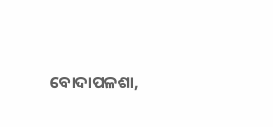ବୋଦାପଳଶା,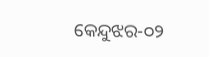କେନ୍ଦୁଝର-୦୨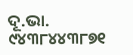ଦୂ.ଭା. ୯୪୩୮୪୪୩୮୭୧